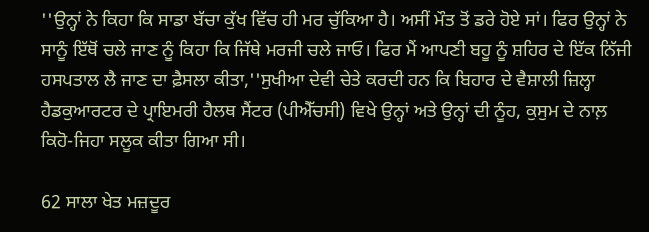''ਉਨ੍ਹਾਂ ਨੇ ਕਿਹਾ ਕਿ ਸਾਡਾ ਬੱਚਾ ਕੁੱਖ ਵਿੱਚ ਹੀ ਮਰ ਚੁੱਕਿਆ ਹੈ। ਅਸੀਂ ਮੌਤ ਤੋਂ ਡਰੇ ਹੋਏ ਸਾਂ। ਫਿਰ ਉਨ੍ਹਾਂ ਨੇ ਸਾਨੂੰ ਇੱਥੋਂ ਚਲੇ ਜਾਣ ਨੂੰ ਕਿਹਾ ਕਿ ਜਿੱਥੇ ਮਰਜੀ ਚਲੇ ਜਾਓ। ਫਿਰ ਮੈਂ ਆਪਣੀ ਬਹੂ ਨੂੰ ਸ਼ਹਿਰ ਦੇ ਇੱਕ ਨਿੱਜੀ ਹਸਪਤਾਲ ਲੈ ਜਾਣ ਦਾ ਫ਼ੈਸਲਾ ਕੀਤਾ,''ਸੁਖੀਆ ਦੇਵੀ ਚੇਤੇ ਕਰਦੀ ਹਨ ਕਿ ਬਿਹਾਰ ਦੇ ਵੈਸ਼ਾਲੀ ਜ਼ਿਲ੍ਹਾ ਹੈਡਕੁਆਰਟਰ ਦੇ ਪ੍ਰਾਇਮਰੀ ਹੈਲਥ ਸੈਂਟਰ (ਪੀਐੱਚਸੀ) ਵਿਖੇ ਉਨ੍ਹਾਂ ਅਤੇ ਉਨ੍ਹਾਂ ਦੀ ਨੂੰਹ, ਕੁਸੁਮ ਦੇ ਨਾਲ਼ ਕਿਹੋ-ਜਿਹਾ ਸਲੂਕ ਕੀਤਾ ਗਿਆ ਸੀ।

62 ਸਾਲਾ ਖੇਤ ਮਜ਼ਦੂਰ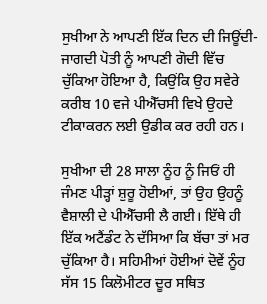ਸੁਖੀਆ ਨੇ ਆਪਣੀ ਇੱਕ ਦਿਨ ਦੀ ਜਿਊਂਦੀ-ਜਾਗਦੀ ਪੋਤੀ ਨੂੰ ਆਪਣੀ ਗੋਦੀ ਵਿੱਚ ਚੁੱਕਿਆ ਹੋਇਆ ਹੈ, ਕਿਉਂਕਿ ਉਹ ਸਵੇਰੇ ਕਰੀਬ 10 ਵਜੇ ਪੀਐੱਚਸੀ ਵਿਖੇ ਉਹਦੇ ਟੀਕਾਕਰਨ ਲਈ ਉਡੀਕ ਕਰ ਰਹੀ ਹਨ।

ਸੁਖੀਆ ਦੀ 28 ਸਾਲਾ ਨੂੰਹ ਨੂੰ ਜਿਓਂ ਹੀ ਜੰਮਣ ਪੀੜ੍ਹਾਂ ਸ਼ੁਰੂ ਹੋਈਆਂ, ਤਾਂ ਉਹ ਉਹਨੂੰ ਵੈਸ਼ਾਲੀ ਦੇ ਪੀਐੱਚਸੀ ਲੈ ਗਈ। ਇੱਥੇ ਹੀ ਇੱਕ ਅਟੈਂਡੰਟ ਨੇ ਦੱਸਿਆ ਕਿ ਬੱਚਾ ਤਾਂ ਮਰ ਚੁੱਕਿਆ ਹੈ। ਸਹਿਮੀਆਂ ਹੋਈਆਂ ਦੋਵੇਂ ਨੂੰਹ ਸੱਸ 15 ਕਿਲੋਮੀਟਰ ਦੂਰ ਸਥਿਤ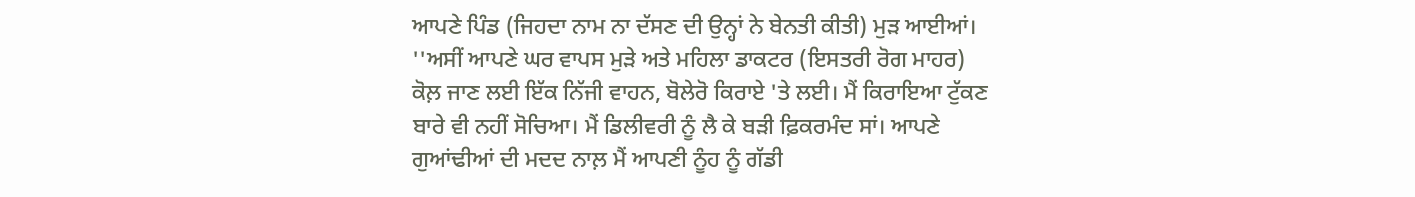ਆਪਣੇ ਪਿੰਡ (ਜਿਹਦਾ ਨਾਮ ਨਾ ਦੱਸਣ ਦੀ ਉਨ੍ਹਾਂ ਨੇ ਬੇਨਤੀ ਕੀਤੀ) ਮੁੜ ਆਈਆਂ। ''ਅਸੀਂ ਆਪਣੇ ਘਰ ਵਾਪਸ ਮੁੜੇ ਅਤੇ ਮਹਿਲਾ ਡਾਕਟਰ (ਇਸਤਰੀ ਰੋਗ ਮਾਹਰ) ਕੋਲ਼ ਜਾਣ ਲਈ ਇੱਕ ਨਿੱਜੀ ਵਾਹਨ, ਬੋਲੇਰੋ ਕਿਰਾਏ 'ਤੇ ਲਈ। ਮੈਂ ਕਿਰਾਇਆ ਟੁੱਕਣ ਬਾਰੇ ਵੀ ਨਹੀਂ ਸੋਚਿਆ। ਮੈਂ ਡਿਲੀਵਰੀ ਨੂੰ ਲੈ ਕੇ ਬੜੀ ਫ਼ਿਕਰਮੰਦ ਸਾਂ। ਆਪਣੇ ਗੁਆਂਢੀਆਂ ਦੀ ਮਦਦ ਨਾਲ਼ ਮੈਂ ਆਪਣੀ ਨੂੰਹ ਨੂੰ ਗੱਡੀ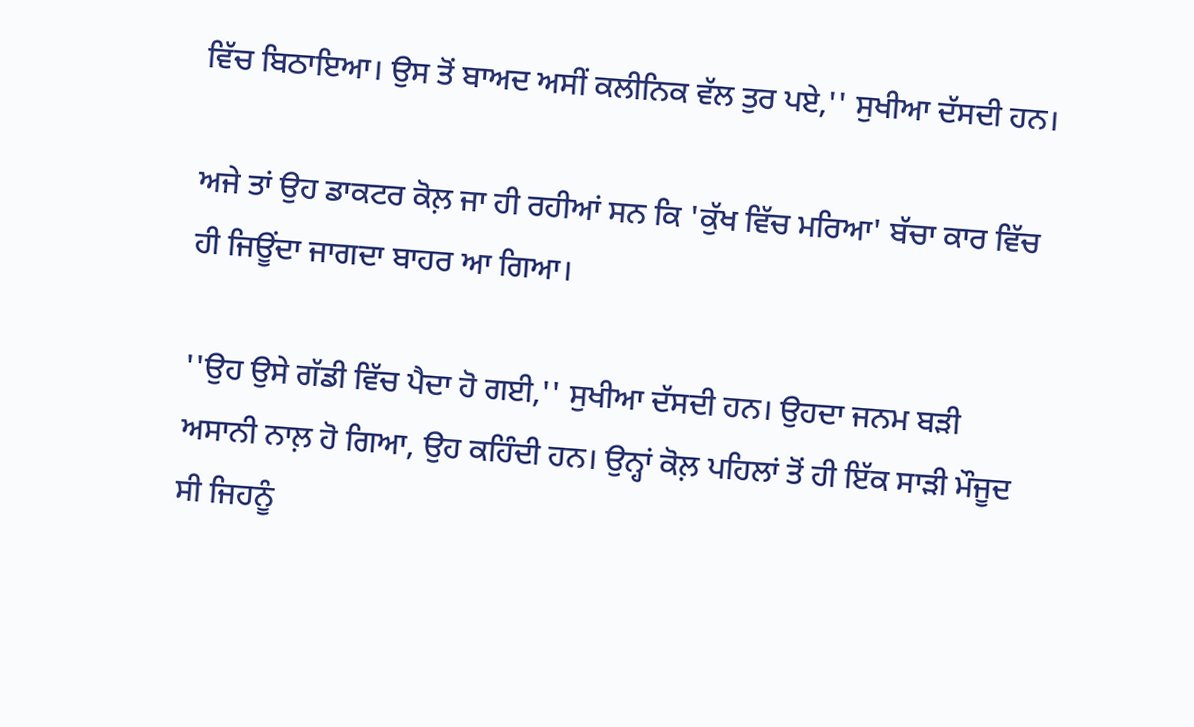ਵਿੱਚ ਬਿਠਾਇਆ। ਉਸ ਤੋਂ ਬਾਅਦ ਅਸੀਂ ਕਲੀਨਿਕ ਵੱਲ ਤੁਰ ਪਏ,'' ਸੁਖੀਆ ਦੱਸਦੀ ਹਨ।

ਅਜੇ ਤਾਂ ਉਹ ਡਾਕਟਰ ਕੋਲ਼ ਜਾ ਹੀ ਰਹੀਆਂ ਸਨ ਕਿ 'ਕੁੱਖ ਵਿੱਚ ਮਰਿਆ' ਬੱਚਾ ਕਾਰ ਵਿੱਚ ਹੀ ਜਿਊਂਦਾ ਜਾਗਦਾ ਬਾਹਰ ਆ ਗਿਆ।

''ਉਹ ਉਸੇ ਗੱਡੀ ਵਿੱਚ ਪੈਦਾ ਹੋ ਗਈ,'' ਸੁਖੀਆ ਦੱਸਦੀ ਹਨ। ਉਹਦਾ ਜਨਮ ਬੜੀ ਅਸਾਨੀ ਨਾਲ਼ ਹੋ ਗਿਆ, ਉਹ ਕਹਿੰਦੀ ਹਨ। ਉਨ੍ਹਾਂ ਕੋਲ਼ ਪਹਿਲਾਂ ਤੋਂ ਹੀ ਇੱਕ ਸਾੜੀ ਮੌਜੂਦ ਸੀ ਜਿਹਨੂੰ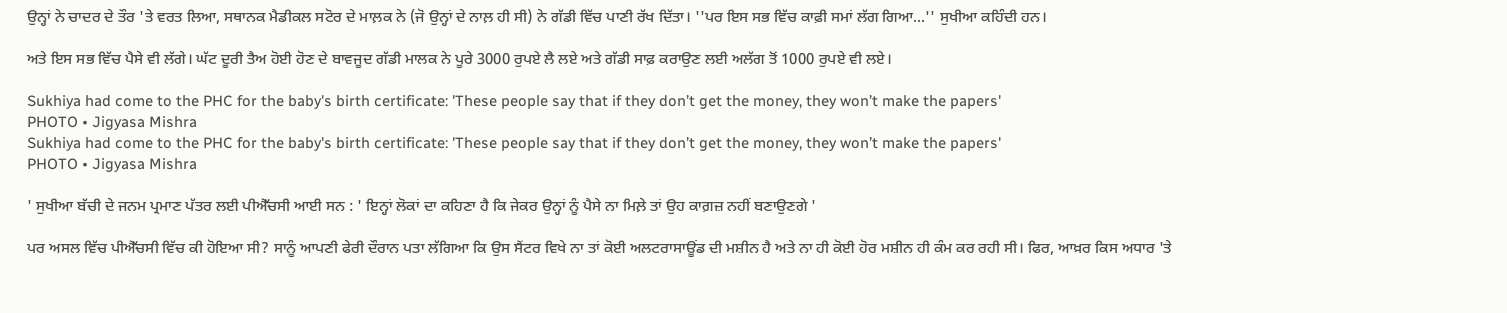ਉਨ੍ਹਾਂ ਨੇ ਚਾਦਰ ਦੇ ਤੌਰ 'ਤੇ ਵਰਤ ਲਿਆ, ਸਥਾਨਕ ਮੈਡੀਕਲ ਸਟੋਰ ਦੇ ਮਾਲ਼ਕ ਨੇ (ਜੋ ਉਨ੍ਹਾਂ ਦੇ ਨਾਲ਼ ਹੀ ਸੀ) ਨੇ ਗੱਡੀ ਵਿੱਚ ਪਾਣੀ ਰੱਖ ਦਿੱਤਾ। ''ਪਰ ਇਸ ਸਭ ਵਿੱਚ ਕਾਫ਼ੀ ਸਮਾਂ ਲੱਗ ਗਿਆ...'' ਸੁਖੀਆ ਕਹਿੰਦੀ ਹਨ।

ਅਤੇ ਇਸ ਸਭ ਵਿੱਚ ਪੈਸੇ ਵੀ ਲੱਗੇ। ਘੱਟ ਦੂਰੀ ਤੈਅ ਹੋਈ ਹੋਣ ਦੇ ਬਾਵਜੂਦ ਗੱਡੀ ਮਾਲਕ ਨੇ ਪੂਰੇ 3000 ਰੁਪਏ ਲੈ ਲਏ ਅਤੇ ਗੱਡੀ ਸਾਫ਼ ਕਰਾਉਣ ਲਈ ਅਲੱਗ ਤੋਂ 1000 ਰੁਪਏ ਵੀ ਲਏ।

Sukhiya had come to the PHC for the baby's birth certificate: 'These people say that if they don’t get the money, they won’t make the papers'
PHOTO • Jigyasa Mishra
Sukhiya had come to the PHC for the baby's birth certificate: 'These people say that if they don’t get the money, they won’t make the papers'
PHOTO • Jigyasa Mishra

' ਸੁਖੀਆ ਬੱਚੀ ਦੇ ਜਨਮ ਪ੍ਰਮਾਣ ਪੱਤਰ ਲਈ ਪੀਐੱਚਸੀ ਆਈ ਸਨ : ' ਇਨ੍ਹਾਂ ਲੋਕਾਂ ਦਾ ਕਹਿਣਾ ਹੈ ਕਿ ਜੇਕਰ ਉਨ੍ਹਾਂ ਨੂੰ ਪੈਸੇ ਨਾ ਮਿਲ਼ੇ ਤਾਂ ਉਹ ਕਾਗ਼ਜ਼ ਨਹੀਂ ਬਣਾਉਣਗੇ '

ਪਰ ਅਸਲ ਵਿੱਚ ਪੀਐੱਚਸੀ ਵਿੱਚ ਕੀ ਹੋਇਆ ਸੀ? ਸਾਨੂੰ ਆਪਣੀ ਫੇਰੀ ਦੌਰਾਨ ਪਤਾ ਲੱਗਿਆ ਕਿ ਉਸ ਸੈਂਟਰ ਵਿਖੇ ਨਾ ਤਾਂ ਕੋਈ ਅਲਟਰਾਸਾਊਂਡ ਦੀ ਮਸ਼ੀਨ ਹੈ ਅਤੇ ਨਾ ਹੀ ਕੋਈ ਹੋਰ ਮਸ਼ੀਨ ਹੀ ਕੰਮ ਕਰ ਰਹੀ ਸੀ। ਫਿਰ, ਆਖ਼ਰ ਕਿਸ ਅਧਾਰ 'ਤੇ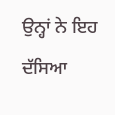ਉਨ੍ਹਾਂ ਨੇ ਇਹ ਦੱਸਿਆ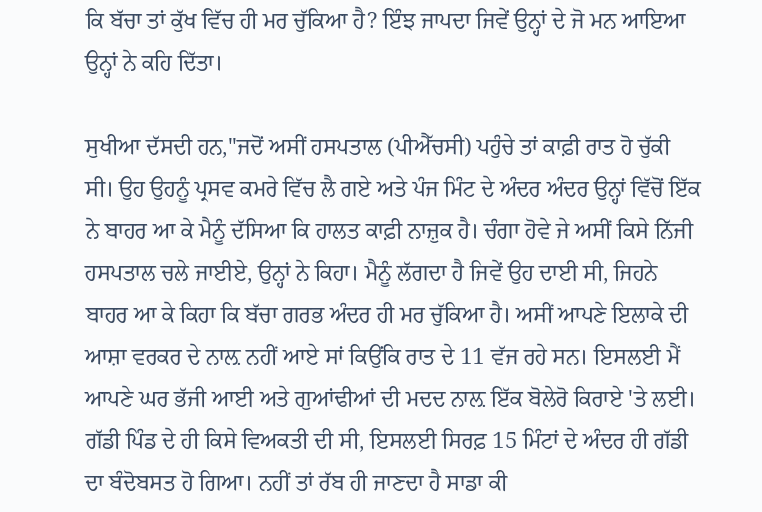ਕਿ ਬੱਚਾ ਤਾਂ ਕੁੱਖ ਵਿੱਚ ਹੀ ਮਰ ਚੁੱਕਿਆ ਹੈ? ਇੰਝ ਜਾਪਦਾ ਜਿਵੇਂ ਉਨ੍ਹਾਂ ਦੇ ਜੋ ਮਨ ਆਇਆ ਉਨ੍ਹਾਂ ਨੇ ਕਹਿ ਦਿੱਤਾ।

ਸੁਖੀਆ ਦੱਸਦੀ ਹਨ,''ਜਦੋਂ ਅਸੀਂ ਹਸਪਤਾਲ (ਪੀਐੱਚਸੀ) ਪਹੁੰਚੇ ਤਾਂ ਕਾਫ਼ੀ ਰਾਤ ਹੋ ਚੁੱਕੀ ਸੀ। ਉਹ ਉਹਨੂੰ ਪ੍ਰਸਵ ਕਮਰੇ ਵਿੱਚ ਲੈ ਗਏ ਅਤੇ ਪੰਜ ਮਿੰਟ ਦੇ ਅੰਦਰ ਅੰਦਰ ਉਨ੍ਹਾਂ ਵਿੱਚੋਂ ਇੱਕ ਨੇ ਬਾਹਰ ਆ ਕੇ ਮੈਨੂੰ ਦੱਸਿਆ ਕਿ ਹਾਲਤ ਕਾਫ਼ੀ ਨਾਜ਼ੁਕ ਹੈ। ਚੰਗਾ ਹੋਵੇ ਜੇ ਅਸੀਂ ਕਿਸੇ ਨਿੱਜੀ ਹਸਪਤਾਲ ਚਲੇ ਜਾਈਏ, ਉਨ੍ਹਾਂ ਨੇ ਕਿਹਾ। ਮੈਨੂੰ ਲੱਗਦਾ ਹੈ ਜਿਵੇਂ ਉਹ ਦਾਈ ਸੀ, ਜਿਹਨੇ ਬਾਹਰ ਆ ਕੇ ਕਿਹਾ ਕਿ ਬੱਚਾ ਗਰਭ ਅੰਦਰ ਹੀ ਮਰ ਚੁੱਕਿਆ ਹੈ। ਅਸੀਂ ਆਪਣੇ ਇਲਾਕੇ ਦੀ ਆਸ਼ਾ ਵਰਕਰ ਦੇ ਨਾਲ਼ ਨਹੀਂ ਆਏ ਸਾਂ ਕਿਉਂਕਿ ਰਾਤ ਦੇ 11 ਵੱਜ ਰਹੇ ਸਨ। ਇਸਲਈ ਮੈਂ ਆਪਣੇ ਘਰ ਭੱਜੀ ਆਈ ਅਤੇ ਗੁਆਂਢੀਆਂ ਦੀ ਮਦਦ ਨਾਲ਼ ਇੱਕ ਬੋਲੇਰੋ ਕਿਰਾਏ 'ਤੇ ਲਈ। ਗੱਡੀ ਪਿੰਡ ਦੇ ਹੀ ਕਿਸੇ ਵਿਅਕਤੀ ਦੀ ਸੀ, ਇਸਲਈ ਸਿਰਫ਼ 15 ਮਿੰਟਾਂ ਦੇ ਅੰਦਰ ਹੀ ਗੱਡੀ ਦਾ ਬੰਦੋਬਸਤ ਹੋ ਗਿਆ। ਨਹੀਂ ਤਾਂ ਰੱਬ ਹੀ ਜਾਣਦਾ ਹੈ ਸਾਡਾ ਕੀ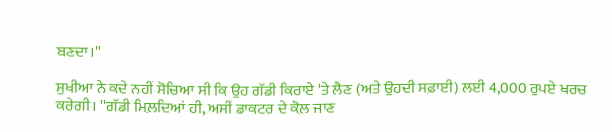ਬਣਦਾ।''

ਸੁਖੀਆ ਨੇ ਕਦੇ ਨਹੀਂ ਸੋਚਿਆ ਸੀ ਕਿ ਉਹ ਗੱਡੀ ਕਿਰਾਏ 'ਤੇ ਲੈਣ (ਅਤੇ ਉਹਦੀ ਸਫ਼ਾਈ) ਲਈ 4,000 ਰੁਪਏ ਖਰਚ ਕਰੇਗੀ। ''ਗੱਡੀ ਮਿਲ਼ਦਿਆਂ ਹੀ, ਅਸੀਂ ਡਾਕਟਰ ਦੇ ਕੋਲ਼ ਜਾਣ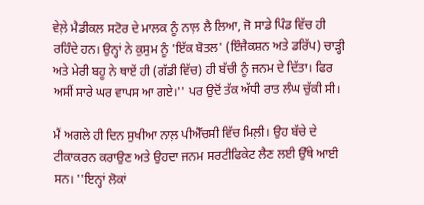ਵੇਲ਼ੇ ਮੈਡੀਕਲ ਸਟੋਰ ਦੇ ਮਾਲਕ ਨੂੰ ਨਾਲ਼ ਲੈ ਲਿਆ, ਜੋ ਸਾਡੇ ਪਿੰਡ ਵਿੱਚ ਹੀ ਰਹਿੰਦੇ ਹਨ। ਉਨ੍ਹਾਂ ਨੇ ਕੁਸੁਮ ਨੂੰ 'ਇੱਕ ਬੋਤਲ' (ਇੰਜੈਕਸ਼ਨ ਅਤੇ ਡਰਿੱਪ) ਚਾੜ੍ਹੀ ਅਤੇ ਮੇਰੀ ਬਹੂ ਨੇ ਥਾਏਂ ਹੀ (ਗੱਡੀ ਵਿੱਚ) ਹੀ ਬੱਚੀ ਨੂੰ ਜਨਮ ਦੇ ਦਿੱਤਾ। ਫਿਰ ਅਸੀਂ ਸਾਰੇ ਘਰ ਵਾਪਸ ਆ ਗਏ।'' ਪਰ ਉਦੋਂ ਤੱਕ ਅੱਧੀ ਰਾਤ ਲੰਘ ਚੁੱਕੀ ਸੀ।

ਮੈਂ ਅਗਲੇ ਹੀ ਦਿਨ ਸੁਖੀਆ ਨਾਲ਼ ਪੀਐੱਚਸੀ ਵਿੱਚ ਮਿਲ਼ੀ। ਉਹ ਬੱਚੇ ਦੇ ਟੀਕਾਕਰਨ ਕਰਾਉਣ ਅਤੇ ਉਹਦਾ ਜਨਮ ਸਰਟੀਫਿਕੇਟ ਲੈਣ ਲਈ ਉੱਥੇ ਆਈ ਸਨ। ''ਇਨ੍ਹਾਂ ਲੋਕਾਂ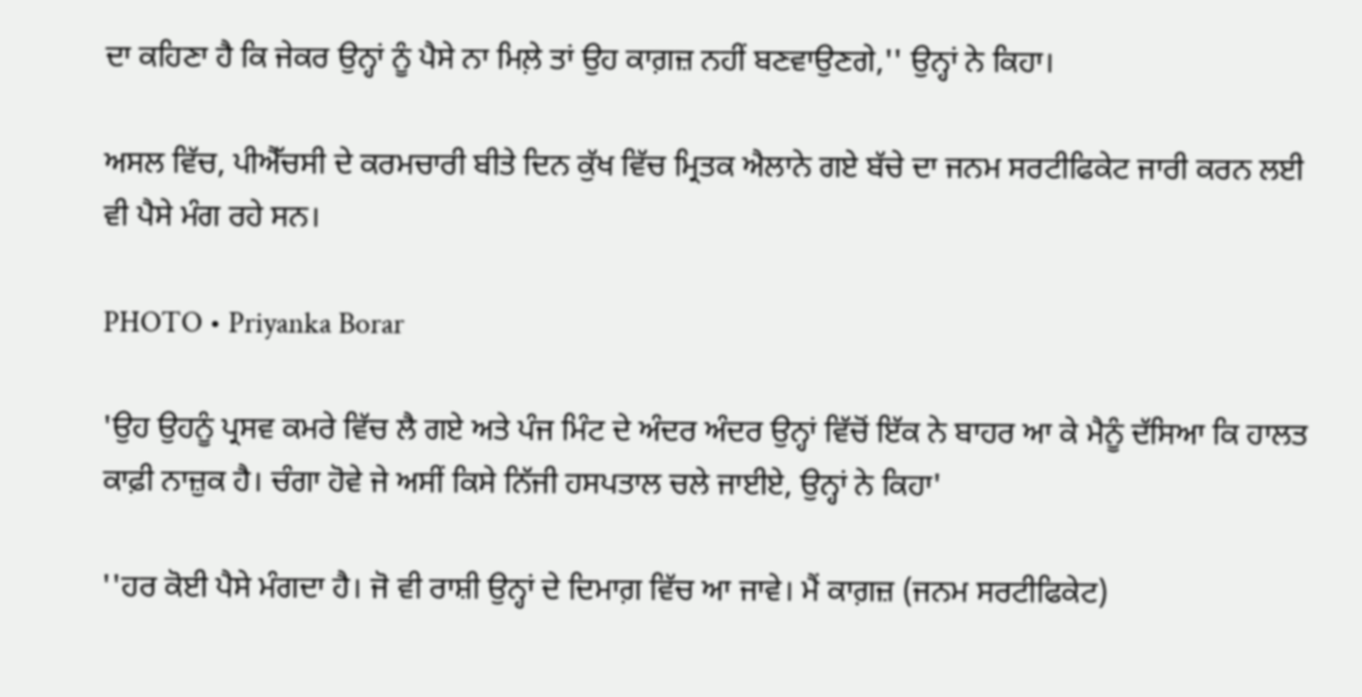ਦਾ ਕਹਿਣਾ ਹੈ ਕਿ ਜੇਕਰ ਉਨ੍ਹਾਂ ਨੂੰ ਪੈਸੇ ਨਾ ਮਿਲ਼ੇ ਤਾਂ ਉਹ ਕਾਗ਼ਜ਼ ਨਹੀਂ ਬਣਵਾਉਣਗੇ,'' ਉਨ੍ਹਾਂ ਨੇ ਕਿਹਾ।

ਅਸਲ ਵਿੱਚ, ਪੀਐੱਚਸੀ ਦੇ ਕਰਮਚਾਰੀ ਬੀਤੇ ਦਿਨ ਕੁੱਖ ਵਿੱਚ ਮ੍ਰਿਤਕ ਐਲਾਨੇ ਗਏ ਬੱਚੇ ਦਾ ਜਨਮ ਸਰਟੀਫਿਕੇਟ ਜਾਰੀ ਕਰਨ ਲਈ ਵੀ ਪੈਸੇ ਮੰਗ ਰਹੇ ਸਨ।

PHOTO • Priyanka Borar

'ਉਹ ਉਹਨੂੰ ਪ੍ਰਸਵ ਕਮਰੇ ਵਿੱਚ ਲੈ ਗਏ ਅਤੇ ਪੰਜ ਮਿੰਟ ਦੇ ਅੰਦਰ ਅੰਦਰ ਉਨ੍ਹਾਂ ਵਿੱਚੋਂ ਇੱਕ ਨੇ ਬਾਹਰ ਆ ਕੇ ਮੈਨੂੰ ਦੱਸਿਆ ਕਿ ਹਾਲਤ ਕਾਫ਼ੀ ਨਾਜ਼ੁਕ ਹੈ। ਚੰਗਾ ਹੋਵੇ ਜੇ ਅਸੀਂ ਕਿਸੇ ਨਿੱਜੀ ਹਸਪਤਾਲ ਚਲੇ ਜਾਈਏ, ਉਨ੍ਹਾਂ ਨੇ ਕਿਹਾ'

''ਹਰ ਕੋਈ ਪੈਸੇ ਮੰਗਦਾ ਹੈ। ਜੋ ਵੀ ਰਾਸ਼ੀ ਉਨ੍ਹਾਂ ਦੇ ਦਿਮਾਗ਼ ਵਿੱਚ ਆ ਜਾਵੇ। ਮੈਂ ਕਾਗ਼ਜ਼ (ਜਨਮ ਸਰਟੀਫਿਕੇਟ)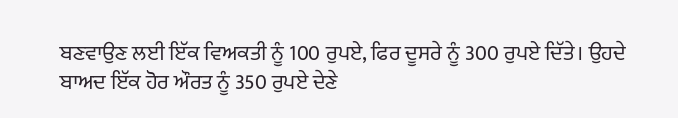ਬਣਵਾਉਣ ਲਈ ਇੱਕ ਵਿਅਕਤੀ ਨੂੰ 100 ਰੁਪਏ, ਫਿਰ ਦੂਸਰੇ ਨੂੰ 300 ਰੁਪਏ ਦਿੱਤੇ। ਉਹਦੇ ਬਾਅਦ ਇੱਕ ਹੋਰ ਔਰਤ ਨੂੰ 350 ਰੁਪਏ ਦੇਣੇ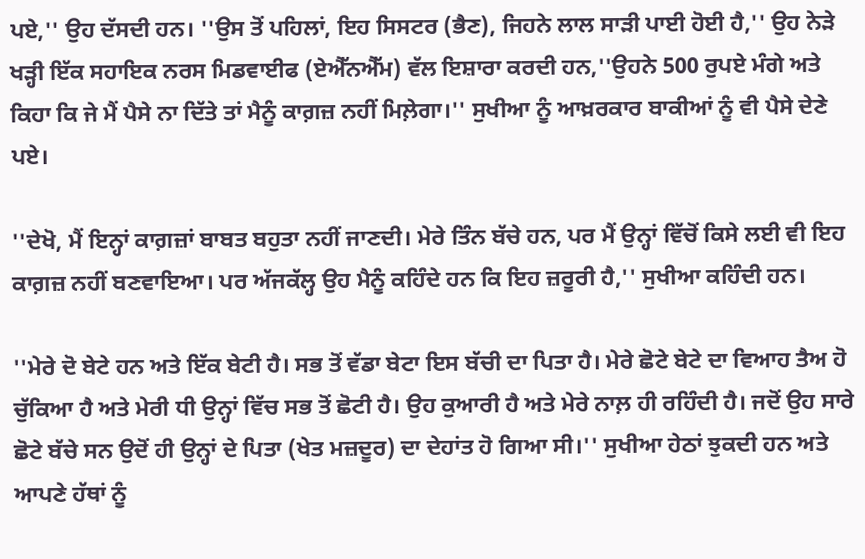ਪਏ,'' ਉਹ ਦੱਸਦੀ ਹਨ। ''ਉਸ ਤੋਂ ਪਹਿਲਾਂ, ਇਹ ਸਿਸਟਰ (ਭੈਣ), ਜਿਹਨੇ ਲਾਲ ਸਾੜੀ ਪਾਈ ਹੋਈ ਹੈ,'' ਉਹ ਨੇੜੇ ਖੜ੍ਹੀ ਇੱਕ ਸਹਾਇਕ ਨਰਸ ਮਿਡਵਾਈਫ (ਏਐੱਨਐੱਮ) ਵੱਲ ਇਸ਼ਾਰਾ ਕਰਦੀ ਹਨ,''ਉਹਨੇ 500 ਰੁਪਏ ਮੰਗੇ ਅਤੇ ਕਿਹਾ ਕਿ ਜੇ ਮੈਂ ਪੈਸੇ ਨਾ ਦਿੱਤੇ ਤਾਂ ਮੈਨੂੰ ਕਾਗ਼ਜ਼ ਨਹੀਂ ਮਿਲ਼ੇਗਾ।'' ਸੁਖੀਆ ਨੂੰ ਆਖ਼ਰਕਾਰ ਬਾਕੀਆਂ ਨੂੰ ਵੀ ਪੈਸੇ ਦੇਣੇ ਪਏ।

''ਦੇਖੋ, ਮੈਂ ਇਨ੍ਹਾਂ ਕਾਗ਼ਜ਼ਾਂ ਬਾਬਤ ਬਹੁਤਾ ਨਹੀਂ ਜਾਣਦੀ। ਮੇਰੇ ਤਿੰਨ ਬੱਚੇ ਹਨ, ਪਰ ਮੈਂ ਉਨ੍ਹਾਂ ਵਿੱਚੋਂ ਕਿਸੇ ਲਈ ਵੀ ਇਹ ਕਾਗ਼ਜ਼ ਨਹੀਂ ਬਣਵਾਇਆ। ਪਰ ਅੱਜਕੱਲ੍ਹ ਉਹ ਮੈਨੂੰ ਕਹਿੰਦੇ ਹਨ ਕਿ ਇਹ ਜ਼ਰੂਰੀ ਹੈ,'' ਸੁਖੀਆ ਕਹਿੰਦੀ ਹਨ।

''ਮੇਰੇ ਦੋ ਬੇਟੇ ਹਨ ਅਤੇ ਇੱਕ ਬੇਟੀ ਹੈ। ਸਭ ਤੋਂ ਵੱਡਾ ਬੇਟਾ ਇਸ ਬੱਚੀ ਦਾ ਪਿਤਾ ਹੈ। ਮੇਰੇ ਛੋਟੇ ਬੇਟੇ ਦਾ ਵਿਆਹ ਤੈਅ ਹੋ ਚੁੱਕਿਆ ਹੈ ਅਤੇ ਮੇਰੀ ਧੀ ਉਨ੍ਹਾਂ ਵਿੱਚ ਸਭ ਤੋਂ ਛੋਟੀ ਹੈ। ਉਹ ਕੁਆਰੀ ਹੈ ਅਤੇ ਮੇਰੇ ਨਾਲ਼ ਹੀ ਰਹਿੰਦੀ ਹੈ। ਜਦੋਂ ਉਹ ਸਾਰੇ ਛੋਟੇ ਬੱਚੇ ਸਨ ਉਦੋਂ ਹੀ ਉਨ੍ਹਾਂ ਦੇ ਪਿਤਾ (ਖੇਤ ਮਜ਼ਦੂਰ) ਦਾ ਦੇਹਾਂਤ ਹੋ ਗਿਆ ਸੀ।'' ਸੁਖੀਆ ਹੇਠਾਂ ਝੁਕਦੀ ਹਨ ਅਤੇ ਆਪਣੇ ਹੱਥਾਂ ਨੂੰ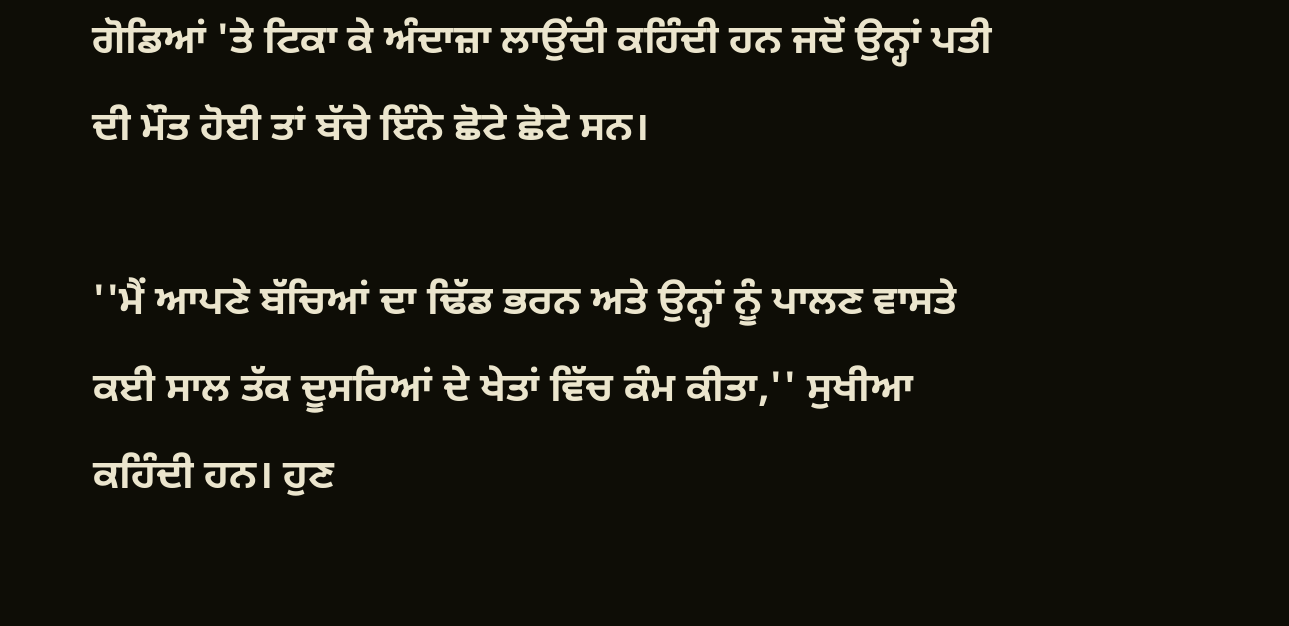ਗੋਡਿਆਂ 'ਤੇ ਟਿਕਾ ਕੇ ਅੰਦਾਜ਼ਾ ਲਾਉਂਦੀ ਕਹਿੰਦੀ ਹਨ ਜਦੋਂ ਉਨ੍ਹਾਂ ਪਤੀ ਦੀ ਮੌਤ ਹੋਈ ਤਾਂ ਬੱਚੇ ਇੰਨੇ ਛੋਟੇ ਛੋਟੇ ਸਨ।

''ਮੈਂ ਆਪਣੇ ਬੱਚਿਆਂ ਦਾ ਢਿੱਡ ਭਰਨ ਅਤੇ ਉਨ੍ਹਾਂ ਨੂੰ ਪਾਲਣ ਵਾਸਤੇ ਕਈ ਸਾਲ ਤੱਕ ਦੂਸਰਿਆਂ ਦੇ ਖੇਤਾਂ ਵਿੱਚ ਕੰਮ ਕੀਤਾ,'' ਸੁਖੀਆ ਕਹਿੰਦੀ ਹਨ। ਹੁਣ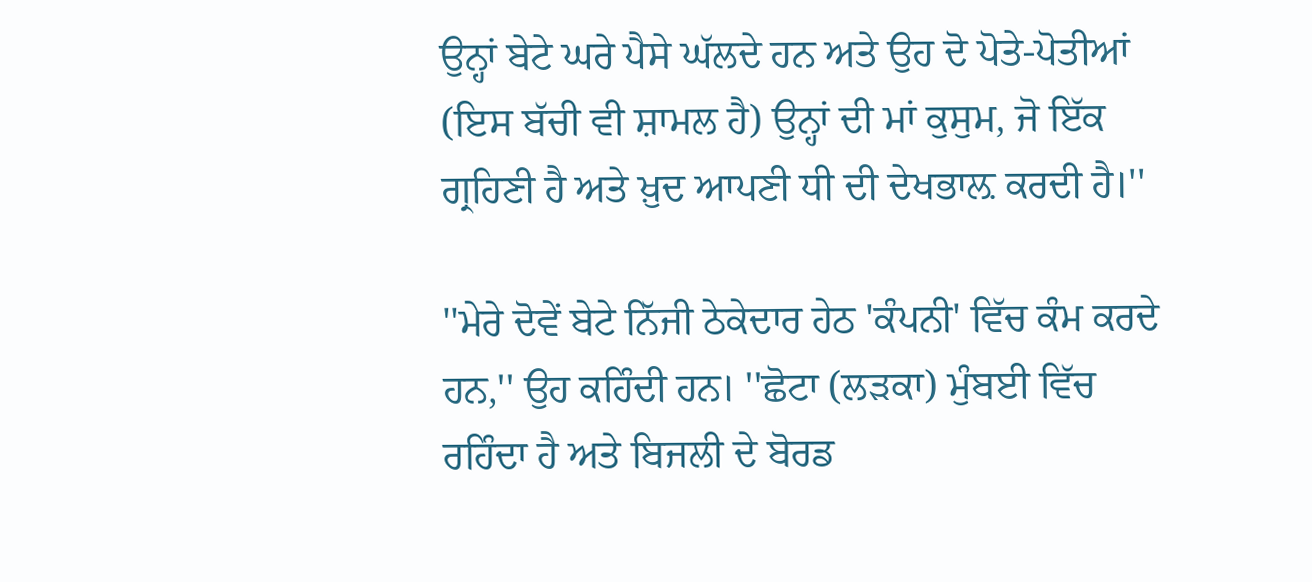ਉਨ੍ਹਾਂ ਬੇਟੇ ਘਰੇ ਪੈਸੇ ਘੱਲਦੇ ਹਨ ਅਤੇ ਉਹ ਦੋ ਪੋਤੇ-ਪੋਤੀਆਂ (ਇਸ ਬੱਚੀ ਵੀ ਸ਼ਾਮਲ ਹੈ) ਉਨ੍ਹਾਂ ਦੀ ਮਾਂ ਕੁਸੁਮ, ਜੋ ਇੱਕ ਗ੍ਰਹਿਣੀ ਹੈ ਅਤੇ ਖ਼ੁਦ ਆਪਣੀ ਧੀ ਦੀ ਦੇਖਭਾਲ਼ ਕਰਦੀ ਹੈ।''

''ਮੇਰੇ ਦੋਵੇਂ ਬੇਟੇ ਨਿੱਜੀ ਠੇਕੇਦਾਰ ਹੇਠ 'ਕੰਪਨੀ' ਵਿੱਚ ਕੰਮ ਕਰਦੇ ਹਨ,'' ਉਹ ਕਹਿੰਦੀ ਹਨ। ''ਛੋਟਾ (ਲੜਕਾ) ਮੁੰਬਈ ਵਿੱਚ ਰਹਿੰਦਾ ਹੈ ਅਤੇ ਬਿਜਲੀ ਦੇ ਬੋਰਡ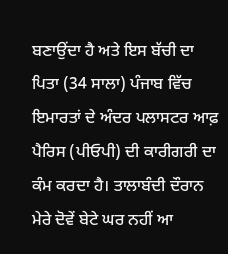ਬਣਾਉਂਦਾ ਹੈ ਅਤੇ ਇਸ ਬੱਚੀ ਦਾ ਪਿਤਾ (34 ਸਾਲਾ) ਪੰਜਾਬ ਵਿੱਚ ਇਮਾਰਤਾਂ ਦੇ ਅੰਦਰ ਪਲਾਸਟਰ ਆਫ਼ ਪੈਰਿਸ (ਪੀਓਪੀ) ਦੀ ਕਾਰੀਗਰੀ ਦਾ ਕੰਮ ਕਰਦਾ ਹੈ। ਤਾਲਾਬੰਦੀ ਦੌਰਾਨ ਮੇਰੇ ਦੋਵੇਂ ਬੇਟੇ ਘਰ ਨਹੀਂ ਆ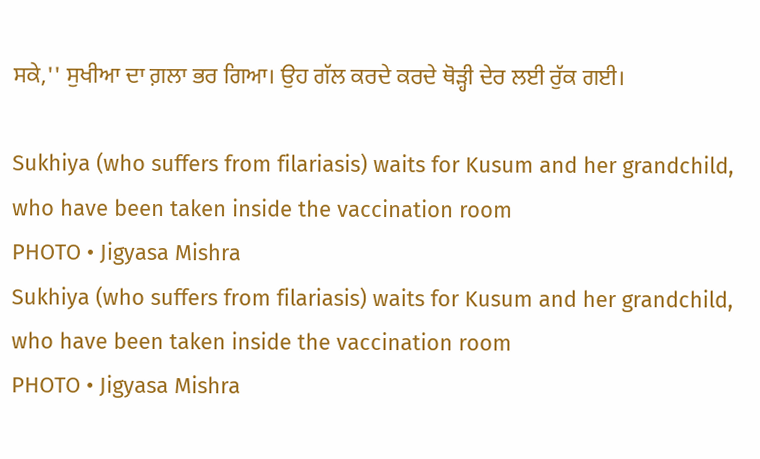ਸਕੇ,'' ਸੁਖੀਆ ਦਾ ਗ਼ਲਾ ਭਰ ਗਿਆ। ਉਹ ਗੱਲ ਕਰਦੇ ਕਰਦੇ ਥੋੜ੍ਹੀ ਦੇਰ ਲਈ ਰੁੱਕ ਗਈ।

Sukhiya (who suffers from filariasis) waits for Kusum and her grandchild, who have been taken inside the vaccination room
PHOTO • Jigyasa Mishra
Sukhiya (who suffers from filariasis) waits for Kusum and her grandchild, who have been taken inside the vaccination room
PHOTO • Jigyasa Mishra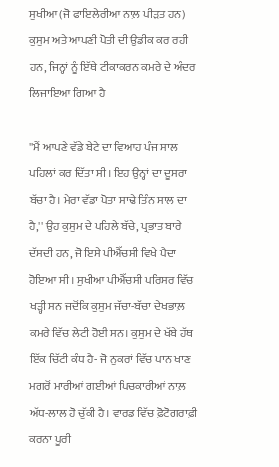ਸੁਖੀਆ (ਜੋ ਫਾਇਲੇਰੀਆ ਨਾਲ਼ ਪੀੜਤ ਹਨ) ਕੁਸੁਮ ਅਤੇ ਆਪਣੀ ਪੋਤੀ ਦੀ ਉਡੀਕ ਕਰ ਰਹੀ ਹਨ, ਜਿਨ੍ਹਾਂ ਨੂੰ ਇੱਥੇ ਟੀਕਾਕਰਨ ਕਮਰੇ ਦੇ ਅੰਦਰ ਲਿਜਾਇਆ ਗਿਆ ਹੈ

''ਮੈਂ ਆਪਣੇ ਵੱਡੇ ਬੇਟੇ ਦਾ ਵਿਆਹ ਪੰਜ ਸਾਲ ਪਹਿਲਾਂ ਕਰ ਦਿੱਤਾ ਸੀ। ਇਹ ਉਨ੍ਹਾਂ ਦਾ ਦੂਸਰਾ ਬੱਚਾ ਹੈ। ਮੇਰਾ ਵੱਡਾ ਪੋਤਾ ਸਾਢੇ ਤਿੰਨ ਸਾਲ ਦਾ ਹੈ,'' ਉਹ ਕੁਸੁਮ ਦੇ ਪਹਿਲੇ ਬੱਚੇ, ਪ੍ਰਭਾਤ ਬਾਰੇ ਦੱਸਦੀ ਹਨ, ਜੋ ਇਸੇ ਪੀਐੱਚਸੀ ਵਿਖੇ ਪੈਦਾ ਹੋਇਆ ਸੀ। ਸੁਖੀਆ ਪੀਐੱਚਸੀ ਪਰਿਸਰ ਵਿੱਚ ਖੜ੍ਹੀ ਸਨ ਜਦੋਂਕਿ ਕੁਸੁਮ ਜੱਚਾ-ਬੱਚਾ ਦੇਖਭਾਲ਼ ਕਮਰੇ ਵਿੱਚ ਲੇਟੀ ਹੋਈ ਸਨ। ਕੁਸੁਮ ਦੇ ਖੱਬੇ ਹੱਥ ਇੱਕ ਚਿੱਟੀ ਕੰਧ ਹੈ- ਜੋ ਨੁਕਰਾਂ ਵਿੱਚ ਪਾਨ ਖਾਣ ਮਗਰੋਂ ਮਾਰੀਆਂ ਗਈਆਂ ਪਿਚਕਾਰੀਆਂ ਨਾਲ਼ ਅੱਧ-ਲਾਲ ਹੋ ਚੁੱਕੀ ਹੈ। ਵਾਰਡ ਵਿੱਚ ਫ਼ੋਟੋਗਰਾਫ਼ੀ ਕਰਨਾ ਪੂਰੀ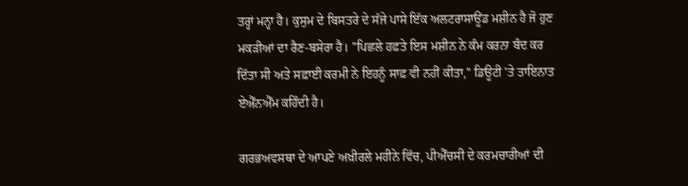ਤਰ੍ਹਾਂ ਮਨ੍ਹਾ ਹੈ। ਕੁਸੁਮ ਦੇ ਬਿਸਤਰੇ ਦੇ ਸੱਜੇ ਪਾਸੇ ਇੱਕ ਅਲਟਰਾਸਾਊਂਡ ਮਸ਼ੀਨ ਹੈ ਜੋ ਹੁਣ ਮਕੜੀਆਂ ਦਾ ਰੈਣ-ਬਸੇਰਾ ਹੈ। ''ਪਿਛਲੇ ਹਫ਼ਤੇ ਇਸ ਮਸ਼ੀਨ ਨੇ ਕੰਮ ਕਰਨਾ ਬੰਦ ਕਰ ਦਿੱਤਾ ਸੀ ਅਤੇ ਸਫ਼ਾਈ ਕਰਮੀ ਨੇ ਇਹਨੂੰ ਸਾਫ਼ ਵੀ ਨਹੀਂ ਕੀਤਾ,'' ਡਿਊਟੀ 'ਤੇ ਤਾਇਨਾਤ ਏਐੱਨਐੱਮ ਕਹਿੰਦੀ ਹੈ।

ਗਰਭਅਵਸਥਾ ਦੇ ਆਪਣੇ ਅਖ਼ੀਰਲੇ ਮਹੀਨੇ ਵਿੱਚ, ਪੀਐੱਚਸੀ ਦੇ ਕਰਮਚਾਰੀਆਂ ਦੀ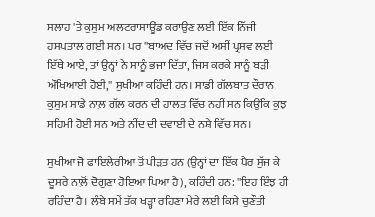ਸਲਾਹ 'ਤੇ ਕੁਸੁਮ ਅਲਟਰਾਸਾਊਂਡ ਕਰਾਉਣ ਲਈ ਇੱਕ ਨਿੱਜੀ ਹਸਪਤਾਲ ਗਈ ਸਨ। ਪਰ ''ਬਾਅਦ ਵਿੱਚ ਜਦੋਂ ਅਸੀਂ ਪ੍ਰਸਵ ਲਈ ਇੱਥੇ ਆਏ, ਤਾਂ ਉਨ੍ਹਾਂ ਨੇ ਸਾਨੂੰ ਭਜਾ ਦਿੱਤਾ, ਜਿਸ ਕਰਕੇ ਸਾਨੂੰ ਬੜੀ ਔਖਿਆਈ ਹੋਈ,'' ਸੁਖੀਆ ਕਹਿੰਦੀ ਹਨ। ਸਾਡੀ ਗੱਲਬਾਤ ਦੌਰਾਨ ਕੁਸੁਮ ਸਾਡੇ ਨਾਲ਼ ਗੱਲ ਕਰਨ ਦੀ ਹਾਲਤ ਵਿੱਚ ਨਹੀਂ ਸਨ ਕਿਉਂਕਿ ਕੁਝ ਸਹਿਮੀ ਹੋਈ ਸਨ ਅਤੇ ਨੀਂਦ ਦੀ ਦਵਾਈ ਦੇ ਨਸ਼ੇ ਵਿੱਚ ਸਨ।

ਸੁਖੀਆ ਜੋ ਫਾਇਲੇਰੀਆ ਤੋਂ ਪੀੜਤ ਹਨ (ਉਨ੍ਹਾਂ ਦਾ ਇੱਕ ਪੈਰ ਸੁੱਜ ਕੇ ਦੂਸਰੇ ਨਾਲ਼ੋਂ ਦੋਗੁਣਾ ਹੋਇਆ ਪਿਆ ਹੈ), ਕਹਿੰਦੀ ਹਨ: ''ਇਹ ਇੰਝ ਹੀ ਰਹਿੰਦਾ ਹੈ। ਲੰਬੇ ਸਮੇਂ ਤੱਕ ਖੜ੍ਹਾ ਰਹਿਣਾ ਮੇਰੇ ਲਈ ਕਿਸੇ ਚੁਣੌਤੀ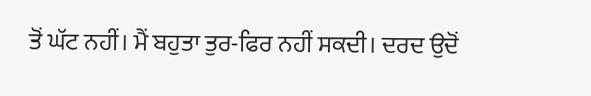ਤੋਂ ਘੱਟ ਨਹੀਂ। ਮੈਂ ਬਹੁਤਾ ਤੁਰ-ਫਿਰ ਨਹੀਂ ਸਕਦੀ। ਦਰਦ ਉਦੋਂ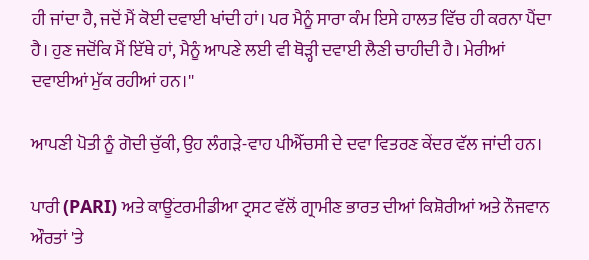ਹੀ ਜਾਂਦਾ ਹੈ, ਜਦੋਂ ਮੈਂ ਕੋਈ ਦਵਾਈ ਖਾਂਦੀ ਹਾਂ। ਪਰ ਮੈਨੂੰ ਸਾਰਾ ਕੰਮ ਇਸੇ ਹਾਲਤ ਵਿੱਚ ਹੀ ਕਰਨਾ ਪੈਂਦਾ ਹੈ। ਹੁਣ ਜਦੋਂਕਿ ਮੈਂ ਇੱਥੇ ਹਾਂ, ਮੈਨੂੰ ਆਪਣੇ ਲਈ ਵੀ ਥੋੜ੍ਹੀ ਦਵਾਈ ਲੈਣੀ ਚਾਹੀਦੀ ਹੈ। ਮੇਰੀਆਂ ਦਵਾਈਆਂ ਮੁੱਕ ਰਹੀਆਂ ਹਨ।''

ਆਪਣੀ ਪੋਤੀ ਨੂੰ ਗੋਦੀ ਚੁੱਕੀ, ਉਹ ਲੰਗੜੇ-ਵਾਹ ਪੀਐੱਚਸੀ ਦੇ ਦਵਾ ਵਿਤਰਣ ਕੇਂਦਰ ਵੱਲ ਜਾਂਦੀ ਹਨ।

ਪਾਰੀ (PARI) ਅਤੇ ਕਾਊਂਟਰਮੀਡੀਆ ਟ੍ਰਸਟ ਵੱਲੋਂ ਗ੍ਰਾਮੀਣ ਭਾਰਤ ਦੀਆਂ ਕਿਸ਼ੋਰੀਆਂ ਅਤੇ ਨੌਜਵਾਨ ਔਰਤਾਂ 'ਤੇ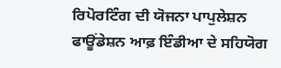ਰਿਪੋਰਟਿੰਗ ਦੀ ਯੋਜਨਾ ਪਾਪੁਲੇਸ਼ਨ ਫਾਊਂਡੇਸ਼ਨ ਆਫ਼ ਇੰਡੀਆ ਦੇ ਸਹਿਯੋਗ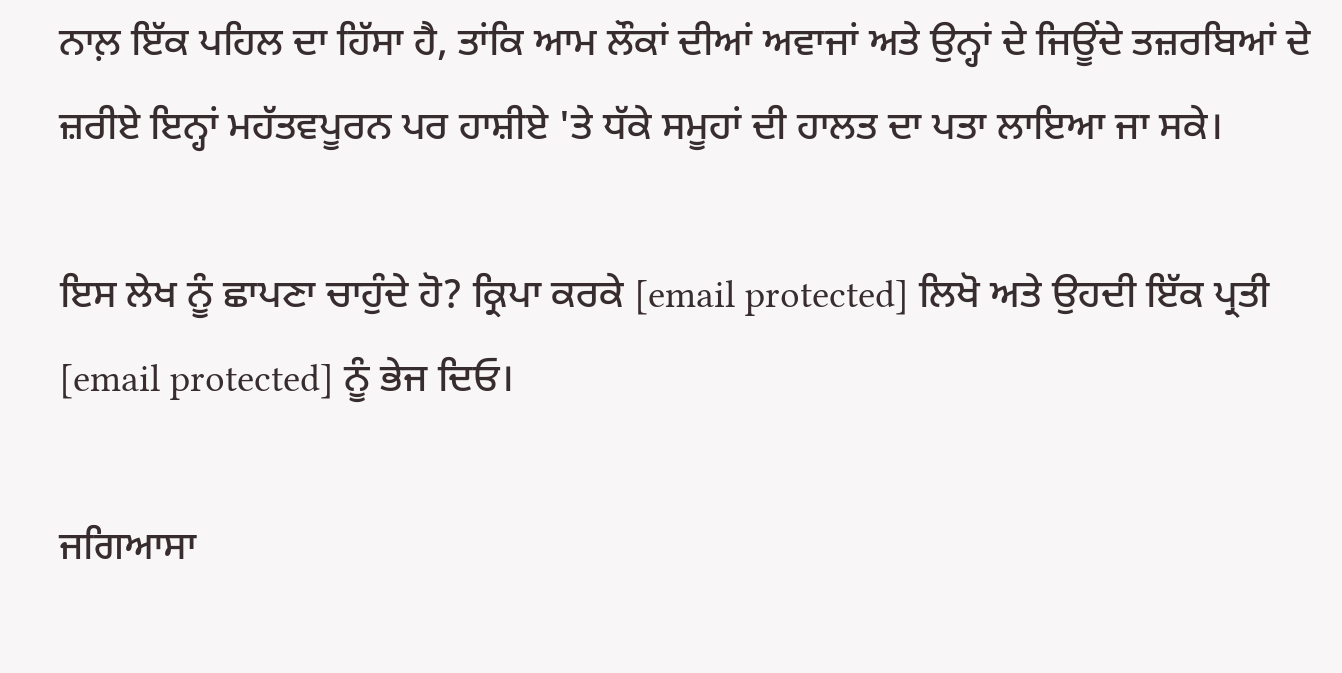ਨਾਲ਼ ਇੱਕ ਪਹਿਲ ਦਾ ਹਿੱਸਾ ਹੈ, ਤਾਂਕਿ ਆਮ ਲੌਕਾਂ ਦੀਆਂ ਅਵਾਜਾਂ ਅਤੇ ਉਨ੍ਹਾਂ ਦੇ ਜਿਊਂਦੇ ਤਜ਼ਰਬਿਆਂ ਦੇ ਜ਼ਰੀਏ ਇਨ੍ਹਾਂ ਮਹੱਤਵਪੂਰਨ ਪਰ ਹਾਸ਼ੀਏ 'ਤੇ ਧੱਕੇ ਸਮੂਹਾਂ ਦੀ ਹਾਲਤ ਦਾ ਪਤਾ ਲਾਇਆ ਜਾ ਸਕੇ।

ਇਸ ਲੇਖ ਨੂੰ ਛਾਪਣਾ ਚਾਹੁੰਦੇ ਹੋ? ਕ੍ਰਿਪਾ ਕਰਕੇ [email protected] ਲਿਖੋ ਅਤੇ ਉਹਦੀ ਇੱਕ ਪ੍ਰਤੀ [email protected] ਨੂੰ ਭੇਜ ਦਿਓ।

ਜਗਿਆਸਾ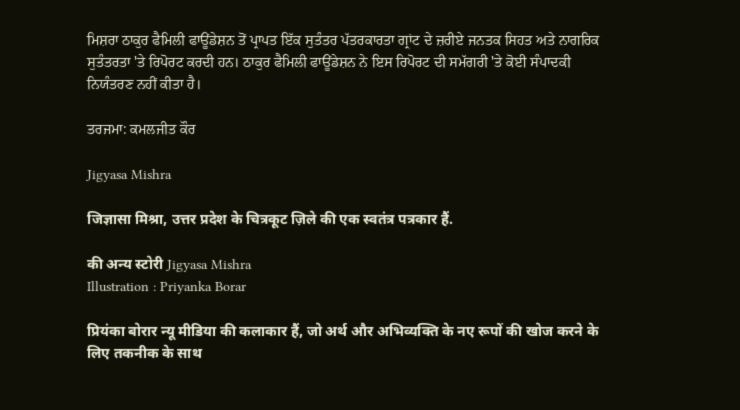ਮਿਸ਼ਰਾ ਠਾਕੁਰ ਫੈਮਿਲੀ ਫਾਊਂਡੇਸ਼ਨ ਤੋਂ ਪ੍ਰਾਪਤ ਇੱਕ ਸੁਤੰਤਰ ਪੱਤਰਕਾਰਤਾ ਗ੍ਰਾਂਟ ਦੇ ਜ਼ਰੀਏ ਜਨਤਕ ਸਿਹਤ ਅਤੇ ਨਾਗਰਿਕ ਸੁਤੰਤਰਤਾ 'ਤੇ ਰਿਪੋਰਟ ਕਰਦੀ ਹਨ। ਠਾਕੁਰ ਫੈਮਿਲੀ ਫਾਊਂਡੇਸ਼ਨ ਨੇ ਇਸ ਰਿਪੋਰਟ ਦੀ ਸਮੱਗਰੀ 'ਤੇ ਕੋਈ ਸੰਪਾਦਕੀ ਨਿਯੰਤਰਣ ਨਹੀਂ ਕੀਤਾ ਹੈ।

ਤਰਜਮਾ: ਕਮਲਜੀਤ ਕੌਰ

Jigyasa Mishra

जिज्ञासा मिश्रा, उत्तर प्रदेश के चित्रकूट ज़िले की एक स्वतंत्र पत्रकार हैं.

की अन्य स्टोरी Jigyasa Mishra
Illustration : Priyanka Borar

प्रियंका बोरार न्यू मीडिया की कलाकार हैं, जो अर्थ और अभिव्यक्ति के नए रूपों की खोज करने के लिए तकनीक के साथ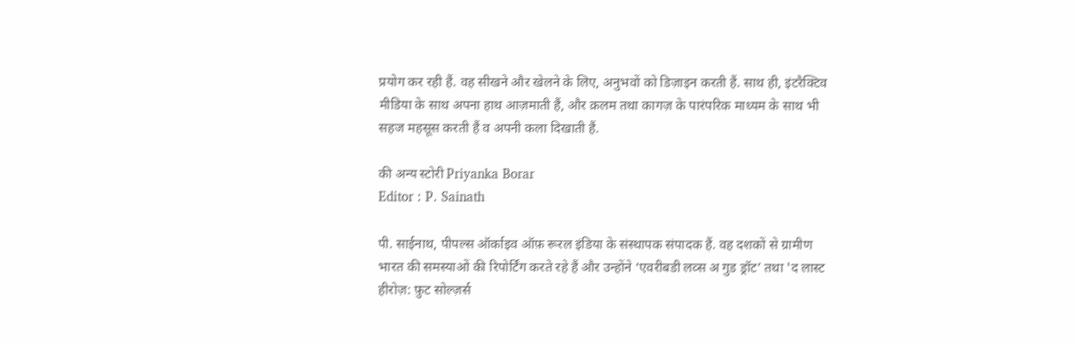प्रयोग कर रही हैं. वह सीखने और खेलने के लिए, अनुभवों को डिज़ाइन करती हैं. साथ ही, इंटरैक्टिव मीडिया के साथ अपना हाथ आज़माती हैं, और क़लम तथा कागज़ के पारंपरिक माध्यम के साथ भी सहज महसूस करती हैं व अपनी कला दिखाती हैं.

की अन्य स्टोरी Priyanka Borar
Editor : P. Sainath

पी. साईनाथ, पीपल्स ऑर्काइव ऑफ़ रूरल इंडिया के संस्थापक संपादक हैं. वह दशकों से ग्रामीण भारत की समस्याओं की रिपोर्टिंग करते रहे हैं और उन्होंने ‘एवरीबडी लव्स अ गुड ड्रॉट’ तथा 'द लास्ट हीरोज़: फ़ुट सोल्ज़र्स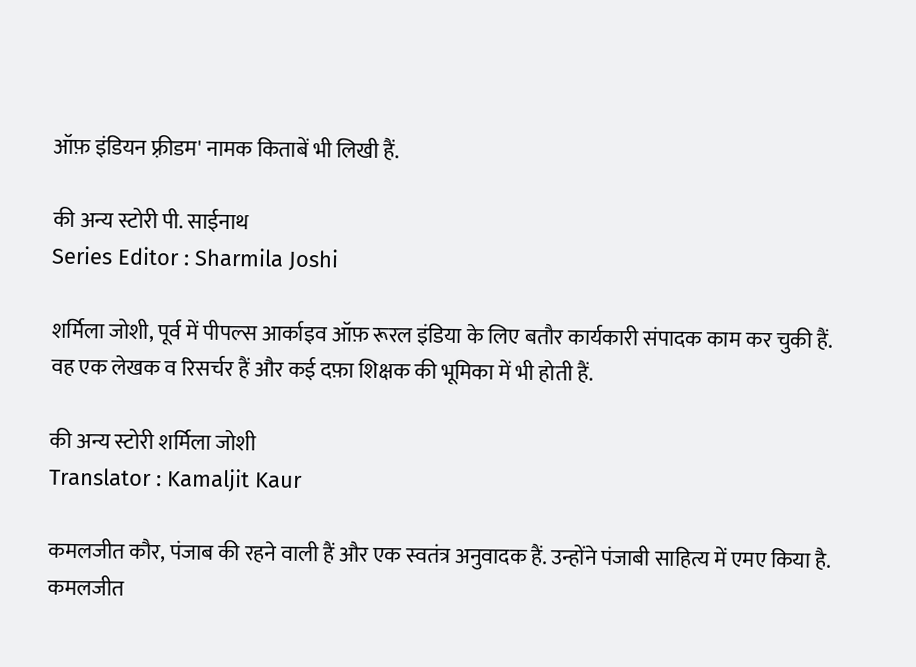ऑफ़ इंडियन फ़्रीडम' नामक किताबें भी लिखी हैं.

की अन्य स्टोरी पी. साईनाथ
Series Editor : Sharmila Joshi

शर्मिला जोशी, पूर्व में पीपल्स आर्काइव ऑफ़ रूरल इंडिया के लिए बतौर कार्यकारी संपादक काम कर चुकी हैं. वह एक लेखक व रिसर्चर हैं और कई दफ़ा शिक्षक की भूमिका में भी होती हैं.

की अन्य स्टोरी शर्मिला जोशी
Translator : Kamaljit Kaur

कमलजीत कौर, पंजाब की रहने वाली हैं और एक स्वतंत्र अनुवादक हैं. उन्होंने पंजाबी साहित्य में एमए किया है. कमलजीत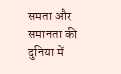समता और समानता की दुनिया में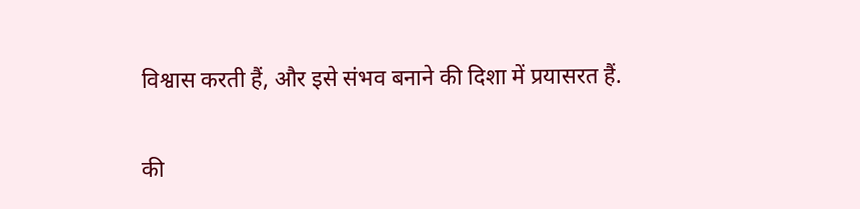विश्वास करती हैं, और इसे संभव बनाने की दिशा में प्रयासरत हैं.

की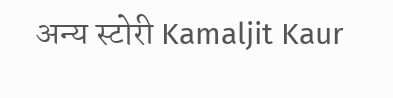अन्य स्टोरी Kamaljit Kaur